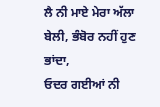ਲੈ ਨੀ ਮਾਏ ਮੇਰਾ ਅੱਲਾ ਬੇਲੀ, ਭੰਬੋਰ ਨਹੀਂ ਹੁਣ ਭਾਂਦਾ,
ਓਦਰ ਗਈਆਂ ਨੀ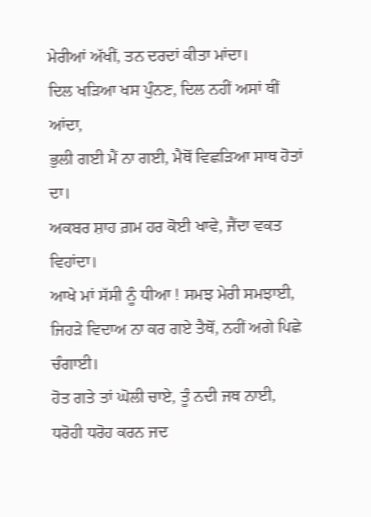ਮੇਰੀਆਂ ਅੱਖੀਂ, ਤਨ ਦਰਦਾਂ ਕੀਤਾ ਮਾਂਦਾ।
ਦਿਲ ਖੜਿਆ ਖਸ ਪੁੰਨਣ, ਦਿਲ ਨਹੀਂ ਅਸਾਂ ਥੀਂ ਆਂਦਾ,
ਭੁਲੀ ਗਈ ਮੈਂ ਨਾ ਗਈ, ਮੈਥੋਂ ਵਿਛੜਿਆ ਸਾਥ ਹੋਤਾਂ ਦਾ।
ਅਕਬਰ ਸ਼ਾਹ ਗ਼ਮ ਹਰ ਕੋਈ ਖਾਵੇ, ਜੈਂਦਾ ਵਕਤ ਵਿਹਾਂਦਾ।
ਆਖੇ ਮਾਂ ਸੱਸੀ ਨੂੰ ਧੀਆ ! ਸਮਝ ਮੇਰੀ ਸਮਝਾਈ,
ਜਿਹੜੇ ਵਿਦਾਅ ਨਾ ਕਰ ਗਏ ਤੈਥੋਂ, ਨਹੀਂ ਅਗੇ ਪਿਛੇ ਚੰਗਾਈ।
ਹੋਤ ਗਤੇ ਤਾਂ ਘੋਲੀ ਚਾਏ, ਤੂੰ ਨਦੀ ਜਥ ਨਾਈ,
ਧਰੋਹੀ ਧਰੋਹ ਕਰਨ ਜਦ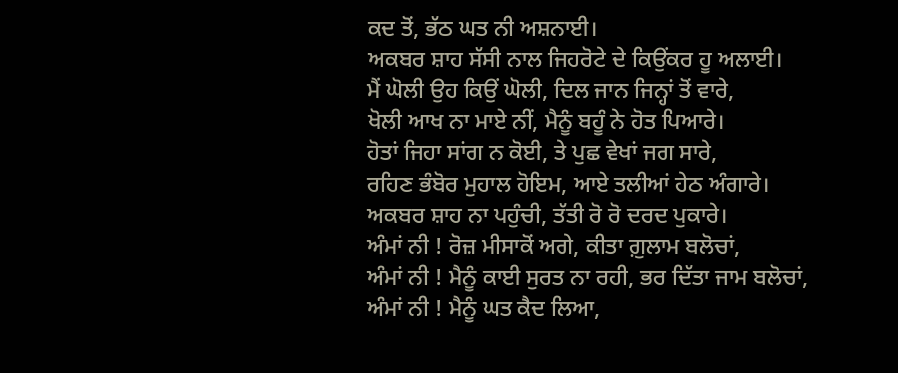ਕਦ ਤੋਂ, ਭੱਠ ਘਤ ਨੀ ਅਸ਼ਨਾਈ।
ਅਕਬਰ ਸ਼ਾਹ ਸੱਸੀ ਨਾਲ ਜਿਹਰੋਟੇ ਦੇ ਕਿਉਂਕਰ ਹੂ ਅਲਾਈ।
ਮੈਂ ਘੋਲੀ ਉਹ ਕਿਉਂ ਘੋਲੀ, ਦਿਲ ਜਾਨ ਜਿਨ੍ਹਾਂ ਤੋਂ ਵਾਰੇ,
ਖੋਲੀ ਆਖ ਨਾ ਮਾਏ ਨੀਂ, ਮੈਨੂੰ ਬਹੂੰ ਨੇ ਹੋਤ ਪਿਆਰੇ।
ਹੋਤਾਂ ਜਿਹਾ ਸਾਂਗ ਨ ਕੋਈ, ਤੇ ਪੁਛ ਵੇਖਾਂ ਜਗ ਸਾਰੇ,
ਰਹਿਣ ਭੰਬੋਰ ਮੁਹਾਲ ਹੋਇਮ, ਆਏ ਤਲੀਆਂ ਹੇਠ ਅੰਗਾਰੇ।
ਅਕਬਰ ਸ਼ਾਹ ਨਾ ਪਹੁੰਚੀ, ਤੱਤੀ ਰੋ ਰੋ ਦਰਦ ਪੁਕਾਰੇ।
ਅੰਮਾਂ ਨੀ ! ਰੋਜ਼ ਮੀਸਾਕੋਂ ਅਗੇ, ਕੀਤਾ ਗ਼ੁਲਾਮ ਬਲੋਚਾਂ,
ਅੰਮਾਂ ਨੀ ! ਮੈਨੂੰ ਕਾਈ ਸੁਰਤ ਨਾ ਰਹੀ, ਭਰ ਦਿੱਤਾ ਜਾਮ ਬਲੋਚਾਂ,
ਅੰਮਾਂ ਨੀ ! ਮੈਨੂੰ ਘਤ ਕੈਦ ਲਿਆ,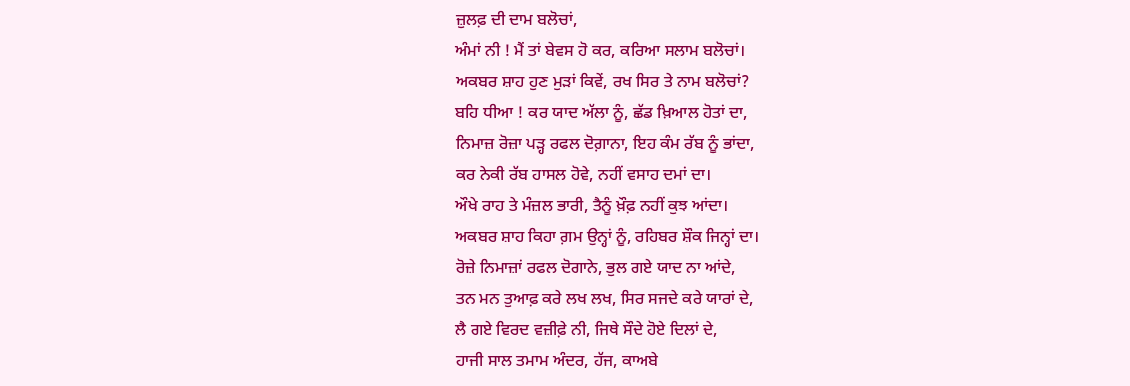ਜ਼ੁਲਫ਼ ਦੀ ਦਾਮ ਬਲੋਚਾਂ,
ਅੰਮਾਂ ਨੀ ! ਮੈਂ ਤਾਂ ਬੇਵਸ ਹੋ ਕਰ, ਕਰਿਆ ਸਲਾਮ ਬਲੋਚਾਂ।
ਅਕਬਰ ਸ਼ਾਹ ਹੁਣ ਮੁੜਾਂ ਕਿਵੇਂ, ਰਖ ਸਿਰ ਤੇ ਨਾਮ ਬਲੋਚਾਂ?
ਬਹਿ ਧੀਆ ! ਕਰ ਯਾਦ ਅੱਲਾ ਨੂੰ, ਛੱਡ ਖ਼ਿਆਲ ਹੋਤਾਂ ਦਾ,
ਨਿਮਾਜ਼ ਰੋਜ਼ਾ ਪੜ੍ਹ ਰਫਲ ਦੋਗ਼ਾਨਾ, ਇਹ ਕੰਮ ਰੱਬ ਨੂੰ ਭਾਂਦਾ,
ਕਰ ਨੇਕੀ ਰੱਬ ਹਾਸਲ ਹੋਵੇ, ਨਹੀਂ ਵਸਾਹ ਦਮਾਂ ਦਾ।
ਔਖੇ ਰਾਹ ਤੇ ਮੰਜ਼ਲ ਭਾਰੀ, ਤੈਨੂੰ ਖ਼ੌਫ਼ ਨਹੀਂ ਕੁਝ ਆਂਦਾ।
ਅਕਬਰ ਸ਼ਾਹ ਕਿਹਾ ਗ਼ਮ ਉਨ੍ਹਾਂ ਨੂੰ, ਰਹਿਬਰ ਸ਼ੌਕ ਜਿਨ੍ਹਾਂ ਦਾ।
ਰੋਜ਼ੇ ਨਿਮਾਜ਼ਾਂ ਰਫਲ ਦੋਗਾਨੇ, ਭੁਲ ਗਏ ਯਾਦ ਨਾ ਆਂਦੇ,
ਤਨ ਮਨ ਤੁਆਫ਼ ਕਰੇ ਲਖ ਲਖ, ਸਿਰ ਸਜਦੇ ਕਰੇ ਯਾਰਾਂ ਦੇ,
ਲੈ ਗਏ ਵਿਰਦ ਵਜ਼ੀਫ਼ੇ ਨੀ, ਜਿਥੇ ਸੌਦੇ ਹੋਏ ਦਿਲਾਂ ਦੇ,
ਹਾਜੀ ਸਾਲ ਤਮਾਮ ਅੰਦਰ, ਹੱਜ, ਕਾਅਬੇ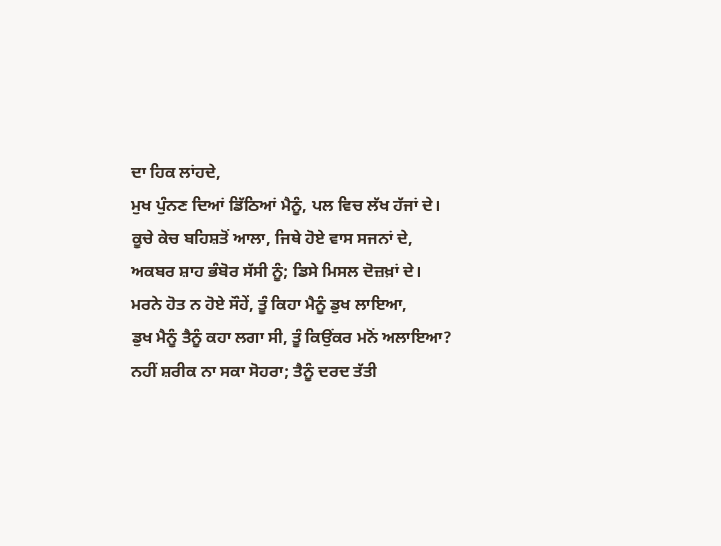ਦਾ ਹਿਕ ਲਾਂਹਦੇ,
ਮੁਖ ਪੁੰਨਣ ਦਿਆਂ ਡਿੱਠਿਆਂ ਮੈਨੂੰ, ਪਲ ਵਿਚ ਲੱਖ ਹੱਜਾਂ ਦੇ।
ਕੂਚੇ ਕੇਚ ਬਹਿਸ਼ਤੋਂ ਆਲਾ, ਜਿਥੇ ਹੋਏ ਵਾਸ ਸਜਨਾਂ ਦੇ,
ਅਕਬਰ ਸ਼ਾਹ ਭੰਬੋਰ ਸੱਸੀ ਨੂੰ; ਡਿਸੇ ਮਿਸਲ ਦੋਜ਼ਖ਼ਾਂ ਦੇ।
ਮਰਨੇ ਹੋਤ ਨ ਹੋਏ ਸੌਹੇਂ, ਤੂੰ ਕਿਹਾ ਮੈਨੂੰ ਡੁਖ ਲਾਇਆ,
ਡੁਖ ਮੈਨੂੰ ਤੈਨੂੰ ਕਹਾ ਲਗਾ ਸੀ, ਤੂੰ ਕਿਉਂਕਰ ਮਨੋਂ ਅਲਾਇਆ?
ਨਹੀਂ ਸ਼ਰੀਕ ਨਾ ਸਕਾ ਸੋਹਰਾ; ਤੈਨੂੰ ਦਰਦ ਤੱਤੀ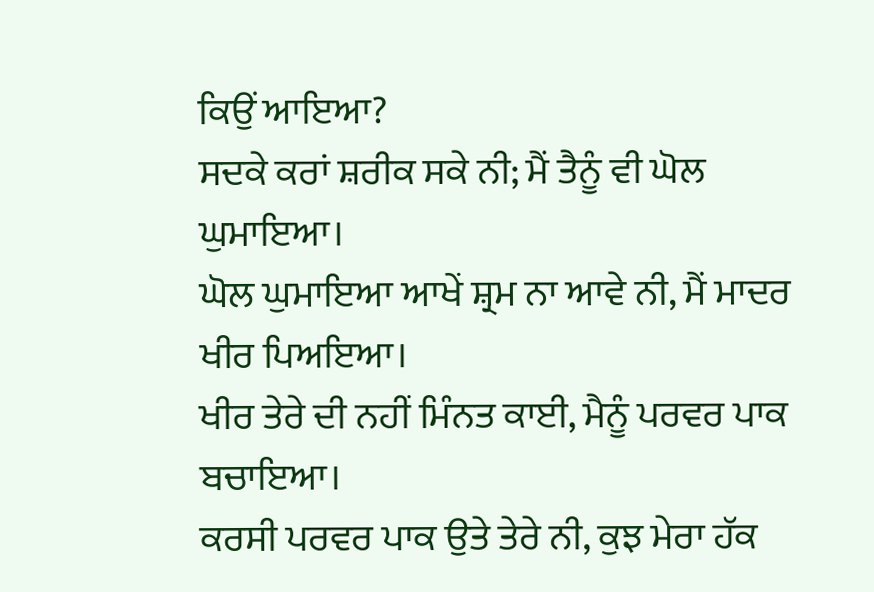ਕਿਉਂ ਆਇਆ?
ਸਦਕੇ ਕਰਾਂ ਸ਼ਰੀਕ ਸਕੇ ਨੀ; ਮੈਂ ਤੈਨੂੰ ਵੀ ਘੋਲ ਘੁਮਾਇਆ।
ਘੋਲ ਘੁਮਾਇਆ ਆਖੇਂ ਸ਼੍ਰਮ ਨਾ ਆਵੇ ਨੀ, ਮੈਂ ਮਾਦਰ ਖੀਰ ਪਿਅਇਆ।
ਖੀਰ ਤੇਰੇ ਦੀ ਨਹੀਂ ਮਿੰਨਤ ਕਾਈ, ਮੈਨੂੰ ਪਰਵਰ ਪਾਕ ਬਚਾਇਆ।
ਕਰਸੀ ਪਰਵਰ ਪਾਕ ਉਤੇ ਤੇਰੇ ਨੀ, ਕੁਝ ਮੇਰਾ ਹੱਕ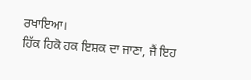ਰਖਾਇਆ।
ਹਿੱਕ ਹਿਕੋ ਹਕ ਇਸ਼ਕ ਦਾ ਜਾਣਾ, ਜੈਂ ਇਹ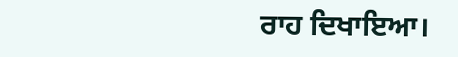ਰਾਹ ਦਿਖਾਇਆ।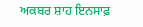ਅਕਬਰ ਸ਼ਾਹ ਇਨਸਾਫ਼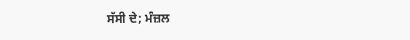ਸੱਸੀ ਦੇ; ਮੰਜ਼ਲ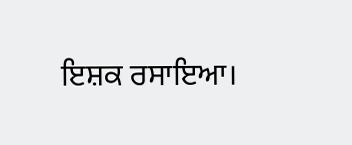ਇਸ਼ਕ ਰਸਾਇਆ।